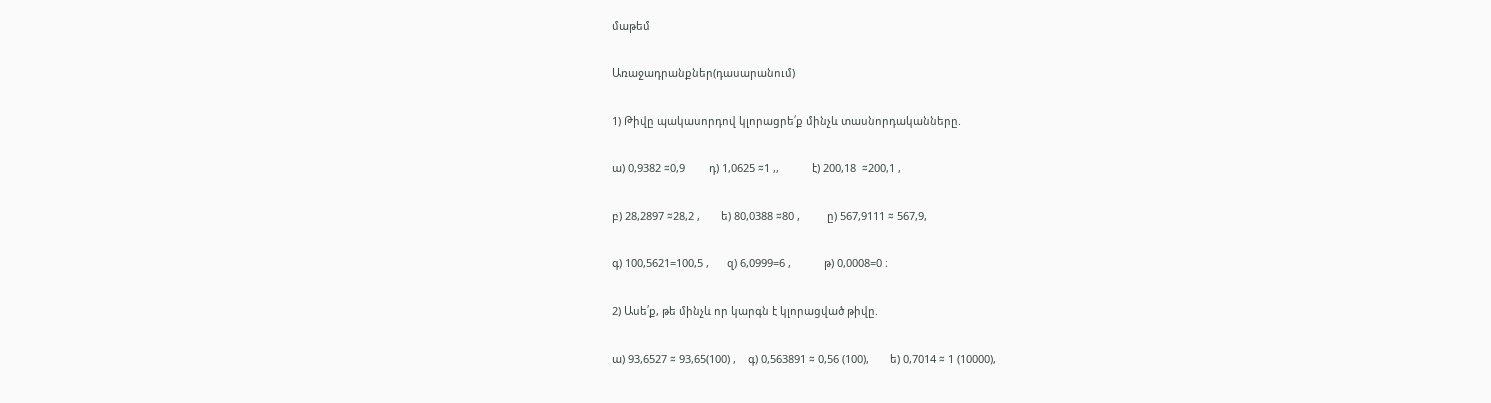մաթեմ

Առաջադրանքներ(դասարանում)

1) Թիվը պակասորդով կլորացրե՛ք մինչև տասնորդականները.

ա) 0,9382 ≈0,9        դ) 1,0625 ≈1 ,,           է) 200,18  ≈200,1 ,

բ) 28,2897 ≈28,2 ,       ե) 80,0388 ≈80 ,         ը) 567,9111 ≈ 567,9,

գ) 100,5621=100,5 ,      զ) 6,0999=6 ,           թ) 0,0008=0 ։

2) Ասե՛ք, թե մինչև որ կարգն է կլորացված թիվը.

ա) 93,6527 ≈ 93,65(100) ,    գ) 0,563891 ≈ 0,56 (100),       ե) 0,7014 ≈ 1 (10000),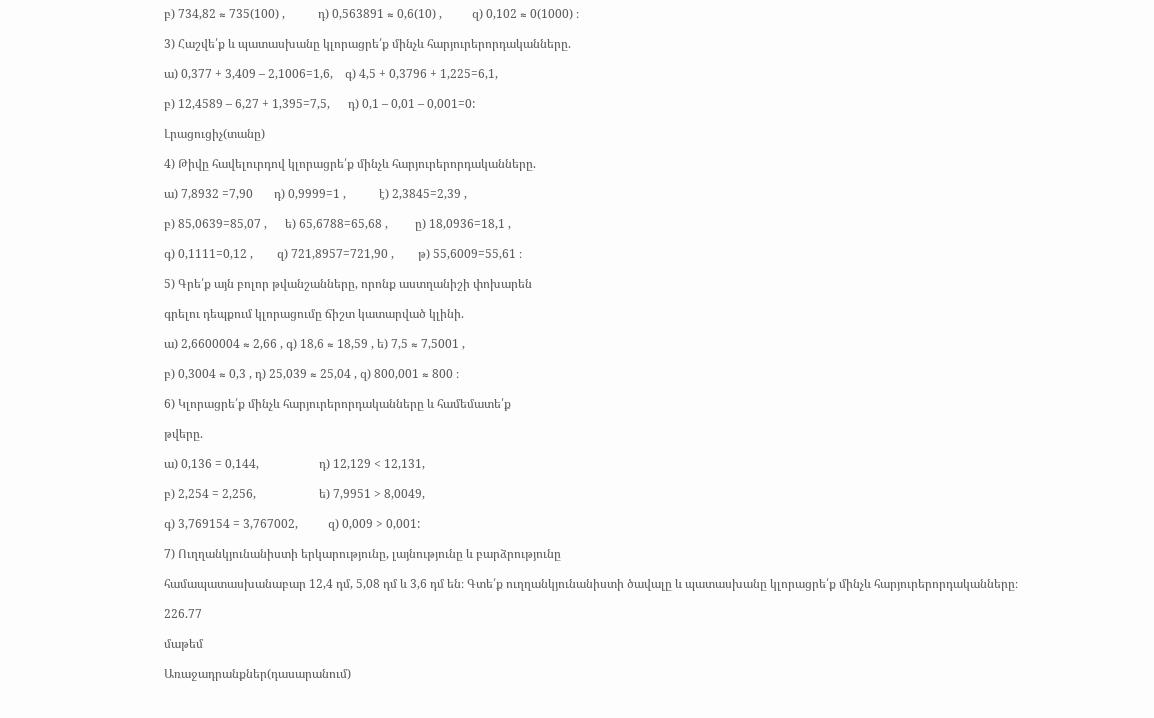բ) 734,82 ≈ 735(100) ,           դ) 0,563891 ≈ 0,6(10) ,          զ) 0,102 ≈ 0(1000) ։

3) Հաշվե՛ք և պատասխանը կլորացրե՛ք մինչև հարյուրերորդականները.

ա) 0,377 + 3,409 – 2,1006=1,6,    գ) 4,5 + 0,3796 + 1,225=6,1,

բ) 12,4589 – 6,27 + 1,395=7,5,      դ) 0,1 – 0,01 – 0,001=0:

Լրացուցիչ(տանը)

4) Թիվը հավելուրդով կլորացրե՛ք մինչև հարյուրերորդականները.

ա) 7,8932 =7,90       դ) 0,9999=1 ,           է) 2,3845=2,39 ,

բ) 85,0639=85,07 ,      ե) 65,6788=65,68 ,         ը) 18,0936=18,1 ,

գ) 0,1111=0,12 ,        զ) 721,8957=721,90 ,        թ) 55,6009=55,61 ։

5) Գրե՛ք այն բոլոր թվանշանները, որոնք աստղանիշի փոխարեն

գրելու դեպքում կլորացումը ճիշտ կատարված կլինի.

ա) 2,6600004 ≈ 2,66 , գ) 18,6 ≈ 18,59 , ե) 7,5 ≈ 7,5001 ,

բ) 0,3004 ≈ 0,3 , դ) 25,039 ≈ 25,04 , զ) 800,001 ≈ 800 ։

6) Կլորացրե՛ք մինչև հարյուրերորդականները և համեմատե՛ք

թվերը.

ա) 0,136 = 0,144,                    դ) 12,129 < 12,131,

բ) 2,254 = 2,256,                     ե) 7,9951 > 8,0049,

գ) 3,769154 = 3,767002,          զ) 0,009 > 0,001:

7) Ուղղանկյունանիստի երկարությունը, լայնությունը և բարձրությունը

համապատասխանաբար 12,4 դմ, 5,08 դմ և 3,6 դմ են։ Գտե՛ք ուղղանկյունանիստի ծավալը և պատասխանը կլորացրե՛ք մինչև հարյուրերորդականները։

226.77

մաթեմ

Առաջադրանքներ(դասարանում)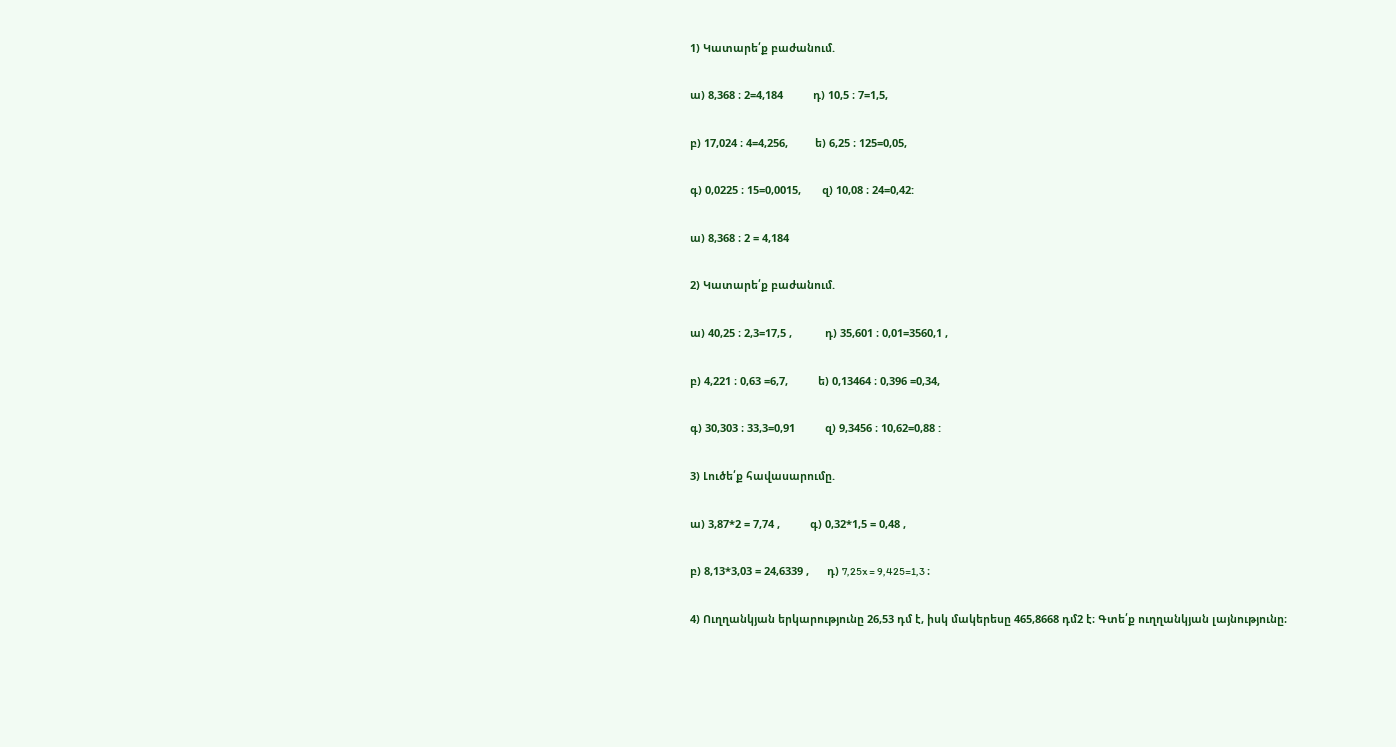1) Կատարե՛ք բաժանում.

ա) 8,368 ։ 2=4,184          դ) 10,5 ։ 7=1,5,

բ) 17,024 ։ 4=4,256,         ե) 6,25 ։ 125=0,05,

գ) 0,0225 ։ 15=0,0015,       զ) 10,08 ։ 24=0,42:

ա) 8,368 ։ 2 = 4,184

2) Կատարե՛ք բաժանում.

ա) 40,25 ։ 2,3=17,5 ,           դ) 35,601 ։ 0,01=3560,1 ,

բ) 4,221 ։ 0,63 =6,7,          ե) 0,13464 ։ 0,396 =0,34,

գ) 30,303 ։ 33,3=0,91          զ) 9,3456 ։ 10,62=0,88 :

3) Լուծե՛ք հավասարումը.

ա) 3,87*2 = 7,74 ,          գ) 0,32*1,5 = 0,48 ,

բ) 8,13*3,03 = 24,6339 ,      դ) 7,25x = 9,425=1,3 ։

4) Ուղղանկյան երկարությունը 26,53 դմ է, իսկ մակերեսը 465,8668 դմ2 է։ Գտե՛ք ուղղանկյան լայնությունը։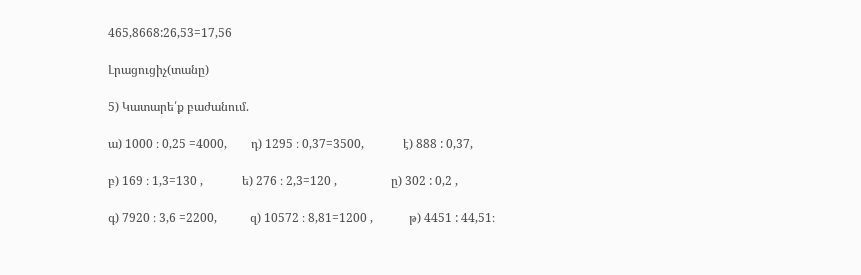465,8668:26,53=17,56

Լրացուցիչ(տանը)

5) Կատարե՛ք բաժանում.

ա) 1000 ։ 0,25 =4000,        դ) 1295 ։ 0,37=3500,             է) 888 : 0,37,

բ) 169 ։ 1,3=130 ,             ե) 276 ։ 2,3=120 ,                  ը) 302 : 0,2 ,

գ) 7920 ։ 3,6 =2200,           զ) 10572 ։ 8,81=1200 ,            թ) 4451 : 44,51։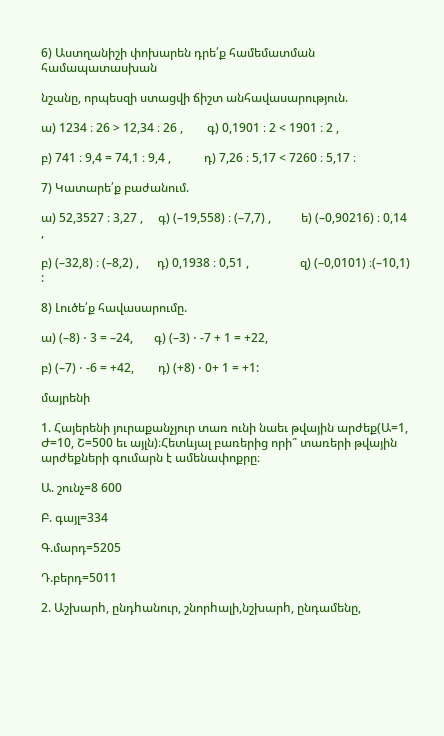6) Աստղանիշի փոխարեն դրե՛ք համեմատման համապատասխան

նշանը, որպեսզի ստացվի ճիշտ անհավասարություն.

ա) 1234 ։ 26 > 12,34 ։ 26 ,        գ) 0,1901 ։ 2 < 1901 ։ 2 ,

բ) 741 ։ 9,4 = 74,1 ։ 9,4 ,           դ) 7,26 ։ 5,17 < 7260 ։ 5,17 ։

7) Կատարե՛ք բաժանում.

ա) 52,3527 ։ 3,27 ,     գ) (–19,558) ։ (–7,7) ,          ե) (–0,90216) ։ 0,14 ,

բ) (–32,8) ։ (–8,2) ,      դ) 0,1938 ։ 0,51 ,                 զ) (–0,0101) ։(–10,1) :

8) Լուծե՛ք հավասարումը.

ա) (–8) ⋅ 3 = –24,       գ) (–3) ⋅ -7 + 1 = +22,

բ) (–7) ⋅ -6 = +42,        դ) (+8) ⋅ 0+ 1 = +1:

մայրենի

1. Հայերենի յուրաքանչյուր տառ ունի նաեւ թվային արժեք(Ա=1, Ժ=10, Շ=500 եւ այլն)։Հետևյալ բառերից որի՞ տառերի թվային արժեքների գումարն է ամենափոքրը։

Ա. շունչ=8 600

Բ. գայլ=334

Գ.մարդ=5205

Դ.բերդ=5011

2. Աշխարh, ընդhանուր, շնորhալի,նշխարh, ընդամենը,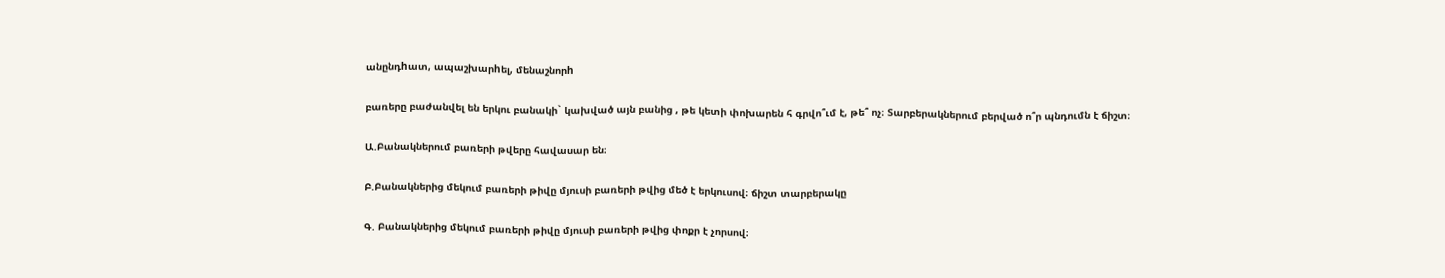անընդhատ, ապաշխարhել, մենաշնորh

բառերը բաժանվել են երկու բանակի` կախված այն բանից , թե կետի փոխարեն հ գրվո՞ւմ է, թե՞ ոչ։ Տարբերակներում բերված ո՞ր պնդումն է ճիշտ։

Ա.Բանակներում բառերի թվերը հավասար են։

Բ.Բանակներից մեկում բառերի թիվը մյուսի բառերի թվից մեծ է երկուսով։ ճիշտ տարբերակը

Գ. Բանակներից մեկում բառերի թիվը մյուսի բառերի թվից փոքր է չորսով։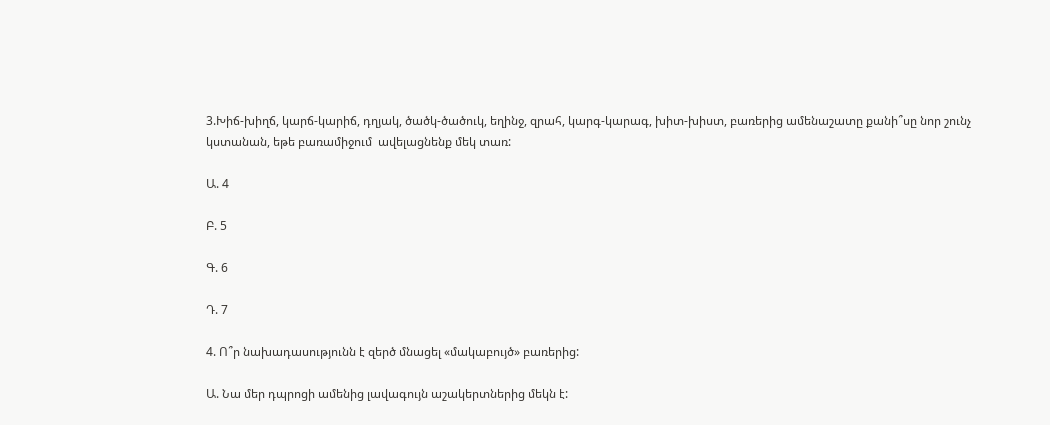3.Խիճ-խիղճ, կարճ-կարիճ, դղյակ, ծածկ-ծածուկ, եղինջ, զրահ, կարգ-կարագ, խիտ-խիստ, բառերից ամենաշատը քանի՞սը նոր շունչ կստանան, եթե բառամիջում  ավելացնենք մեկ տառ:

Ա. 4

Բ. 5

Գ. 6

Դ. 7

4. Ո՞ր նախադասությունն է զերծ մնացել «մակաբույծ» բառերից:

Ա. Նա մեր դպրոցի ամենից լավագույն աշակերտներից մեկն է: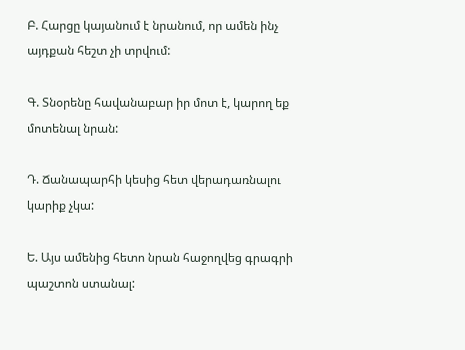Բ. Հարցը կայանում է նրանում, որ ամեն ինչ այդքան հեշտ չի տրվում:

Գ. Տնօրենը հավանաբար իր մոտ է, կարող եք մոտենալ նրան:

Դ. Ճանապարհի կեսից հետ վերադառնալու կարիք չկա:

Ե. Այս ամենից հետո նրան հաջողվեց գրագրի պաշտոն ստանալ: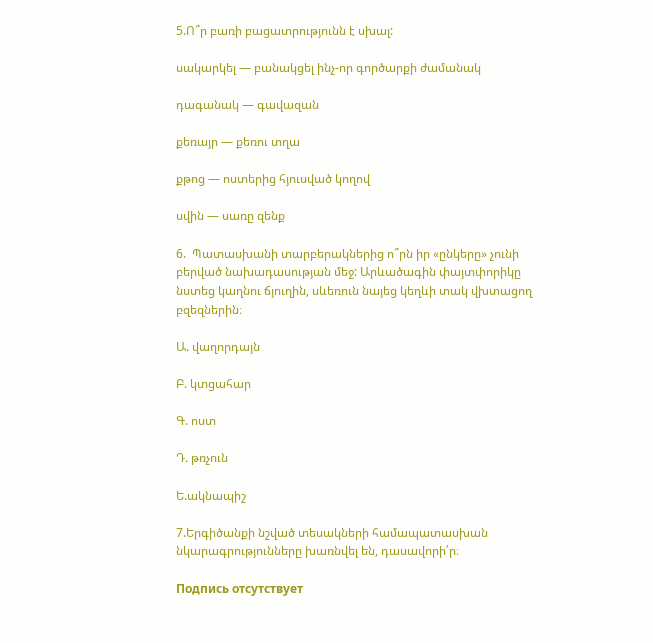5.Ո՞ր բառի բացատրությունն է սխալ:

սակարկել — բանակցել ինչ-որ գործարքի ժամանակ

դագանակ — գավազան

քեռայր — քեռու տղա

քթոց — ոստերից հյուսված կողով

սվին — սառը զենք

6.  Պատասխանի տարբերակներից ո՞րն իր «ընկերը» չունի բերված նախադասության մեջ: Արևածագին փայտփորիկը նստեց կաղնու ճյուղին, սևեռուն նայեց կեղևի տակ վխտացող բզեզներին։

Ա. վաղորդայն

Բ. կտցահար

Գ. ոստ

Դ. թռչուն

Ե.ակնապիշ

7.Երգիծանքի նշված տեսակների համապատասխան նկարագրությունները խառնվել են, դասավորի՛ր։

Подпись отсутствует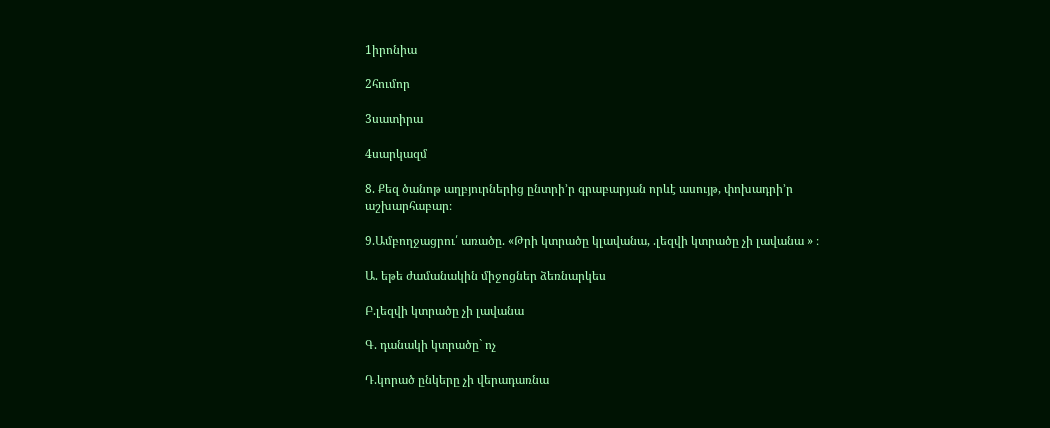1իրոնիա

2հումոր

3սատիրա

4սարկազմ

8. Քեզ ծանոթ աղբյուրներից ընտրի’ր գրաբարյան որևէ ասույթ, փոխադրի’ր աշխարհաբար։

9.Ամբողջացրու՛ առածը. «Թրի կտրածը կլավանա, .լեզվի կտրածը չի լավանա » ։

Ա. եթե ժամանակին միջոցներ ձեռնարկես

Բ.լեզվի կտրածը չի լավանա

Գ. դանակի կտրածը` ոչ

Դ.կորած ընկերը չի վերադառնա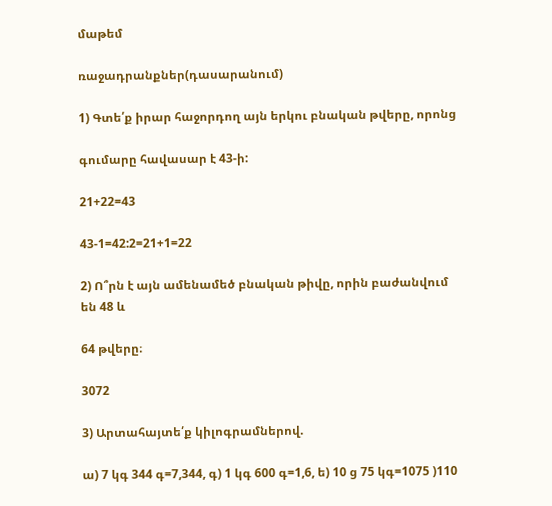մաթեմ

ռաջադրանքներ(դասարանում)

1) Գտե՛ք իրար հաջորդող այն երկու բնական թվերը, որոնց

գումարը հավասար է 43‐ի:

21+22=43

43-1=42:2=21+1=22

2) Ո՞րն է այն ամենամեծ բնական թիվը, որին բաժանվում են 48 և

64 թվերը։

3072

3) Արտահայտե՛ք կիլոգրամներով.

ա) 7 կգ 344 գ=7,344, գ) 1 կգ 600 գ=1,6, ե) 10 ց 75 կգ=1075 )110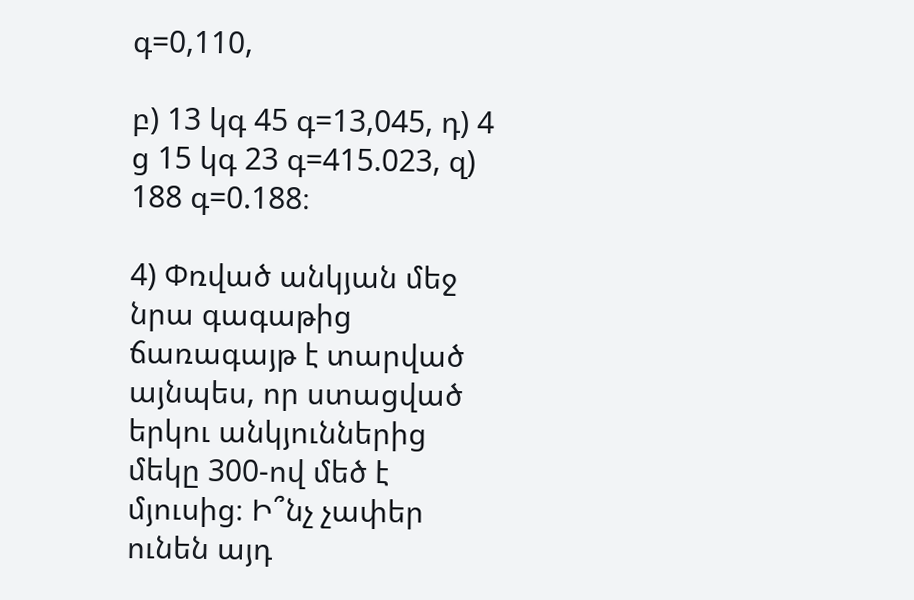գ=0,110,

բ) 13 կգ 45 գ=13,045, դ) 4 ց 15 կգ 23 գ=415.023, զ) 188 գ=0.188։

4) Փռված անկյան մեջ նրա գագաթից ճառագայթ է տարված այնպես, որ ստացված երկու անկյուններից մեկը 300‐ով մեծ է մյուսից։ Ի՞նչ չափեր ունեն այդ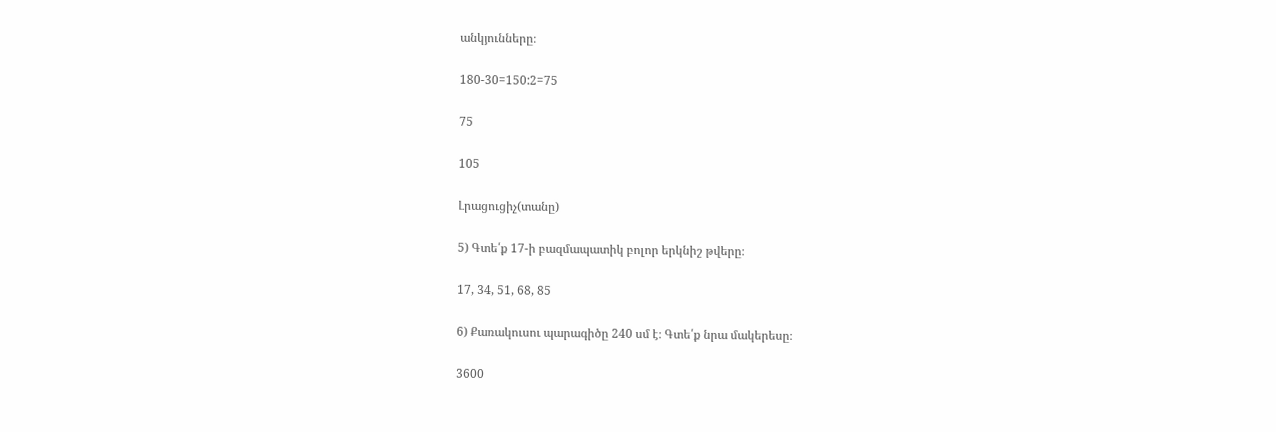անկյունները։

180-30=150:2=75

75

105

Լրացուցիչ(տանը)

5) Գտե՛ք 17‐ի բազմապատիկ բոլոր երկնիշ թվերը։

17, 34, 51, 68, 85

6) Քառակուսու պարագիծը 240 սմ է։ Գտե՛ք նրա մակերեսը։

3600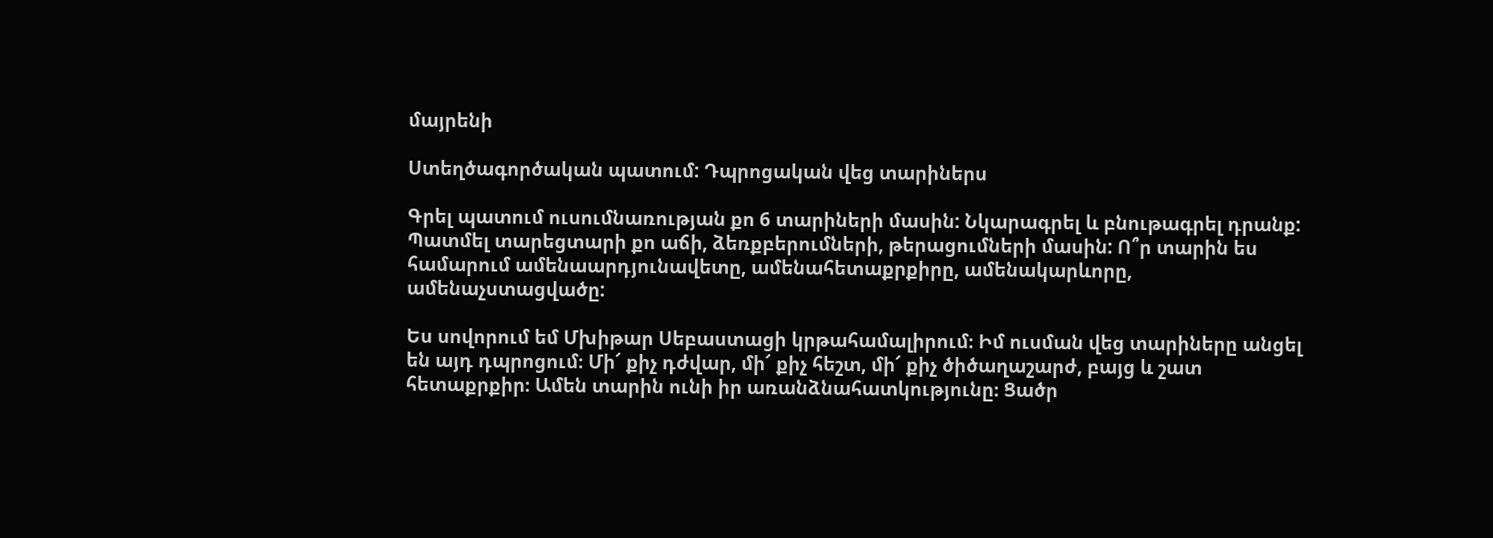մայրենի

Ստեղծագործական պատում: Դպրոցական վեց տարիներս

Գրել պատում ուսումնառության քո 6 տարիների մասին: Նկարագրել և բնութագրել դրանք: Պատմել տարեցտարի քո աճի, ձեռքբերումների, թերացումների մասին: Ո՞ր տարին ես համարում ամենաարդյունավետը, ամենահետաքրքիրը, ամենակարևորը, ամենաչստացվածը:

Ես սովորում եմ Մխիթար Սեբաստացի կրթահամալիրում։ Իմ ուսման վեց տարիները անցել են այդ դպրոցում։ Մի՜ քիչ դժվար, մի՜ քիչ հեշտ, մի՜ քիչ ծիծաղաշարժ, բայց և շատ հետաքրքիր։ Ամեն տարին ունի իր առանձնահատկությունը։ Ցածր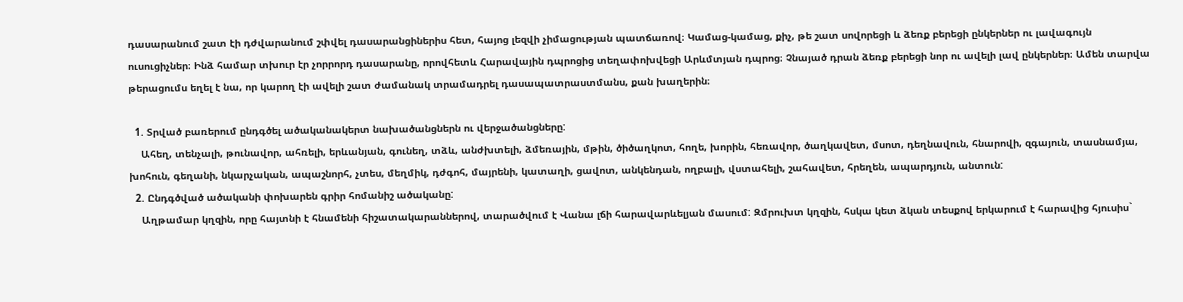դասարանում շատ էի դժվարանում շփվել դասարանցիներիս հետ, հայոց լեզվի չիմացության պատճառով։ Կամաց-կամաց, քիչ, թե շատ սովորեցի և ձեռք բերեցի ընկերներ ու լավագույն ուսուցիչներ։ Ինձ համար տխուր էր չորրորդ դասարանը, որովհետև Հարավային դպրոցից տեղափոխվեցի Արևմտյան դպրոց։ Չնայած դրան ձեռք բերեցի նոր ու ավելի լավ ընկերներ։ Ամեն տարվա թերացումս եղել է նա, որ կարող էի ավելի շատ ժամանակ տրամադրել դասապատրաստմանս, քան խաղերին։

  1. Տրված բառերում ընդգծել ածականակերտ նախածանցներն ու վերջածանցները:
    Ահեղ, տենչալի, թունավոր, ահռելի, երևանյան, գունեղ, տձև, անժխտելի, ձմեռային, մթին, ծիծաղկոտ, հողե, խորին, հեռավոր, ծաղկավետ, մսոտ, դեղնավուն, հնարովի, զգայուն, տասնամյա, խոհուն, գեղանի, նկարչական, ապաշնորհ, չտես, մեղմիկ, դժգոհ, մայրենի, կատաղի, ցավոտ, անկենդան, ողբալի, վստահելի, շահավետ, հրեղեն, ապարդյուն, անտուն:
  2. Ընդգծված ածականի փոխարեն գրիր հոմանիշ ածականը:
    Աղթամար կղզին, որը հայտնի է հնամենի հիշատակարաններով, տարածվում է Վանա լճի հարավարևելյան մասում: Զմրուխտ կղզին, հսկա կետ ձկան տեսքով երկարում է հարավից հյուսիս`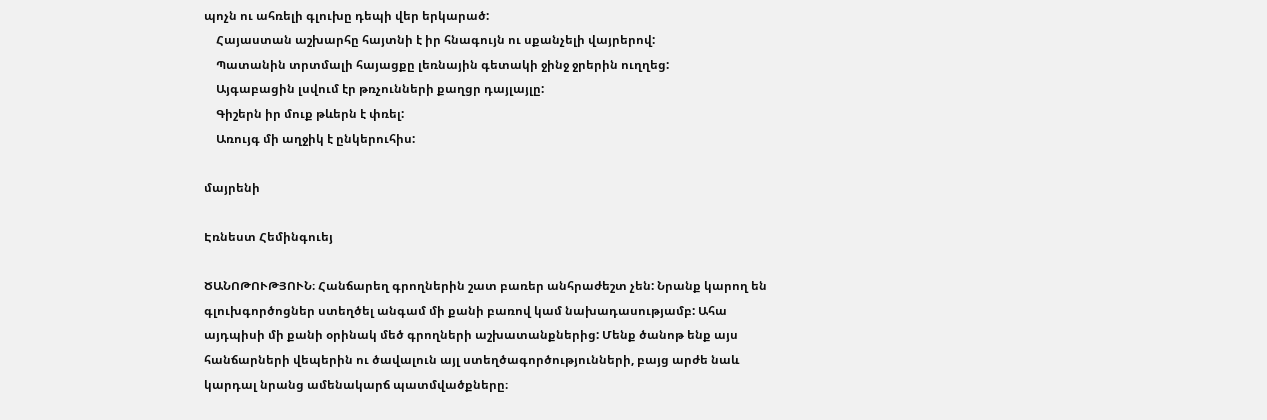պոչն ու ահռելի գլուխը դեպի վեր երկարած:
    Հայաստան աշխարհը հայտնի է իր հնագույն ու սքանչելի վայրերով:
    Պատանին տրտմալի հայացքը լեռնային գետակի ջինջ ջրերին ուղղեց:
    Այգաբացին լսվում էր թռչունների քաղցր դայլայլը:
    Գիշերն իր մուք թևերն է փռել:
    Առույգ մի աղջիկ է ընկերուհիս:

մայրենի

Էռնեստ Հեմինգուեյ

ԾԱՆՈԹՈՒԹՅՈՒՆ։ Հանճարեղ գրողներին շատ բառեր անհրաժեշտ չեն: Նրանք կարող են գլուխգործոցներ ստեղծել անգամ մի քանի բառով կամ նախադասությամբ: Ահա այդպիսի մի քանի օրինակ մեծ գրողների աշխատանքներից: Մենք ծանոթ ենք այս հանճարների վեպերին ու ծավալուն այլ ստեղծագործությունների, բայց արժե նաև կարդալ նրանց ամենակարճ պատմվածքները։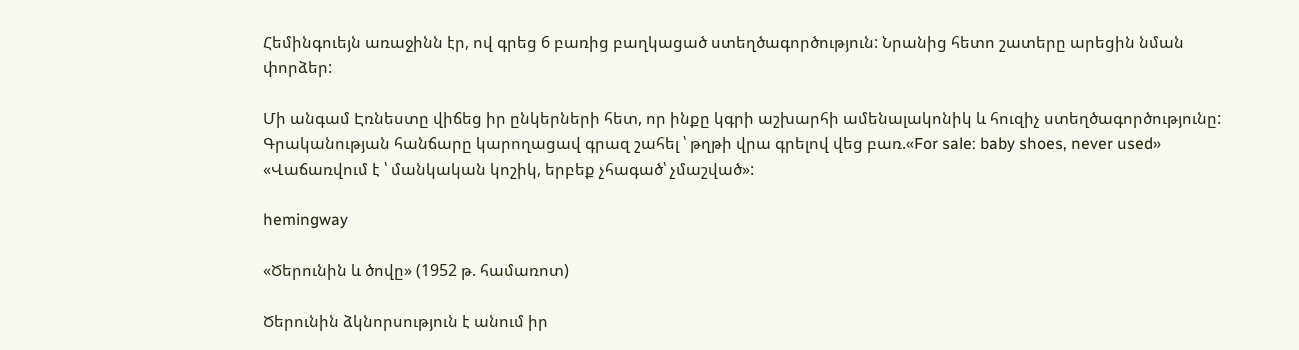Հեմինգուեյն առաջինն էր, ով գրեց 6 բառից բաղկացած ստեղծագործություն: Նրանից հետո շատերը արեցին նման փորձեր:

Մի անգամ Էռնեստը վիճեց իր ընկերների հետ, որ ինքը կգրի աշխարհի ամենալակոնիկ և հուզիչ ստեղծագործությունը: Գրականության հանճարը կարողացավ գրազ շահել ՝ թղթի վրա գրելով վեց բառ.«For sale: baby shoes, never used» «Վաճառվում է ՝ մանկական կոշիկ, երբեք չհագած՝ չմաշված»:

hemingway

«Ծերունին և ծովը» (1952 թ. համառոտ)

Ծերունին ձկնորսություն է անում իր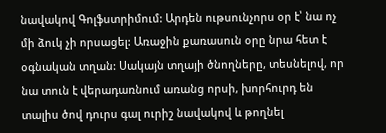նավակով Գոլֆստրիմում: Արդեն ութսունչորս օր է՝ նա ոչ մի ձուկ չի որսացել: Առաջին քառասուն օրը նրա հետ է օգնական տղան: Սակայն տղայի ծնողները, տեսնելով, որ նա տուն է վերադառնում առանց որսի, խորհուրդ են տալիս ծով դուրս գալ ուրիշ նավակով և թողնել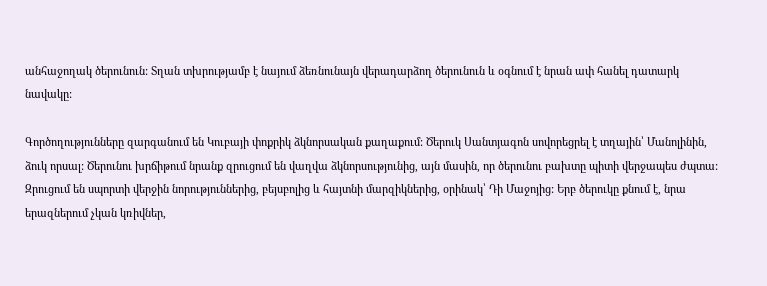անհաջողակ ծերունուն: Տղան տխրությամբ է նայում ձեռնունայն վերադարձող ծերունուն և օգնում է նրան ափ հանել դատարկ նավակը:

Գործողությունները զարգանում են Կուբայի փոքրիկ ձկնորսական քաղաքում: Ծերուկ Սանտյագոն սովորեցրել է տղային՝ Մանոլինին, ձուկ որսալ: Ծերունու խրճիթում նրանք զրուցում են վաղվա ձկնորսությունից, այն մասին, որ ծերունու բախտը պիտի վերջապես ժպտա: Զրուցում են սպորտի վերջին նորություններից, բեյսբոլից և հայտնի մարզիկներից, օրինակ՝ Դի Մաջոյից: Երբ ծերուկը քնում է, նրա երազներում չկան կռիվներ,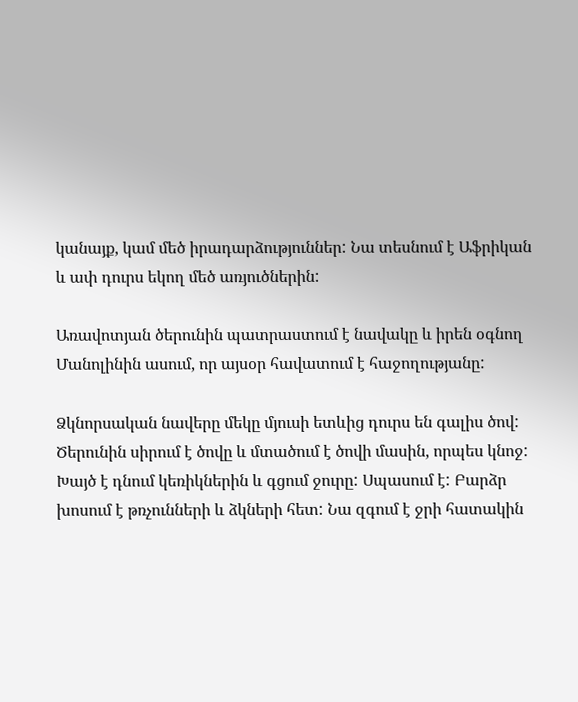կանայք, կամ մեծ իրադարձություններ: Նա տեսնում է Աֆրիկան և ափ դուրս եկող մեծ առյուծներին:

Առավոտյան ծերունին պատրաստում է նավակը և իրեն օգնող Մանոլինին ասում, որ այսօր հավատում է հաջողությանը:

Ձկնորսական նավերը մեկը մյուսի ետևից դուրս են գալիս ծով: Ծերունին սիրում է ծովը և մտածում է ծովի մասին, որպես կնոջ: Խայծ է դնում կեռիկներին և գցում ջուրը: Սպասում է: Բարձր խոսում է թռչունների և ձկների հետ: Նա զգում է ջրի հատակին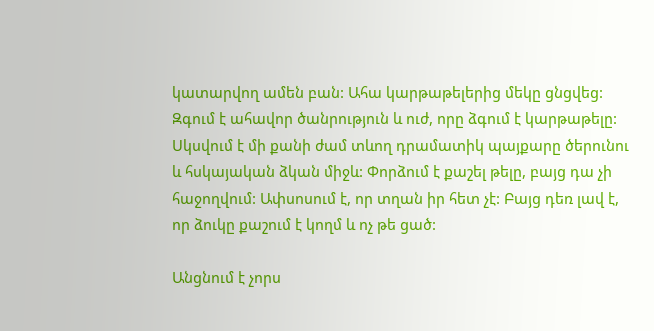կատարվող ամեն բան: Ահա կարթաթելերից մեկը ցնցվեց: Զգում է ահավոր ծանրություն և ուժ, որը ձգում է կարթաթելը: Սկսվում է մի քանի ժամ տևող դրամատիկ պայքարը ծերունու և հսկայական ձկան միջև: Փորձում է քաշել թելը, բայց դա չի հաջողվում: Ափսոսում է, որ տղան իր հետ չէ: Բայց դեռ լավ է, որ ձուկը քաշում է կողմ և ոչ թե ցած:

Անցնում է չորս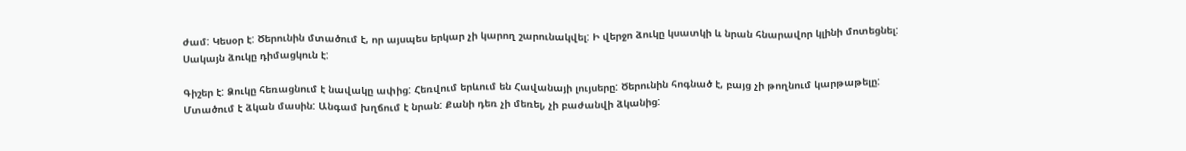ժամ: Կեսօր է: Ծերունին մտածում է, որ այսպես երկար չի կարող շարունակվել: Ի վերջո ձուկը կսատկի և նրան հնարավոր կլինի մոտեցնել: Սակայն ձուկը դիմացկուն է:

Գիշեր է: Ձուկը հեռացնում է նավակը ափից: Հեռվում երևում են Հավանայի լույսերը: Ծերունին հոգնած է, բայց չի թողնում կարթաթելը: Մտածում է ձկան մասին: Անգամ խղճում է նրան: Քանի դեռ չի մեռել, չի բաժանվի ձկանից: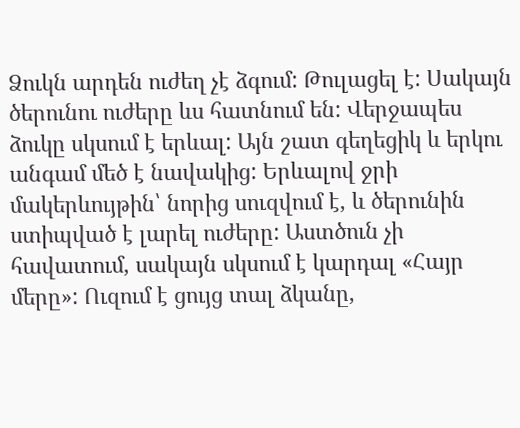Ձուկն արդեն ուժեղ չէ ձգում: Թուլացել է: Սակայն ծերունու ուժերը ևս հատնում են: Վերջապես ձուկը սկսում է երևալ: Այն շատ գեղեցիկ և երկու անգամ մեծ է նավակից: Երևալով ջրի մակերևույթին՝ նորից սուզվում է, և ծերունին ստիպված է լարել ուժերը: Աստծուն չի հավատում, սակայն սկսում է կարդալ «Հայր մերը»: Ուզում է ցույց տալ ձկանը,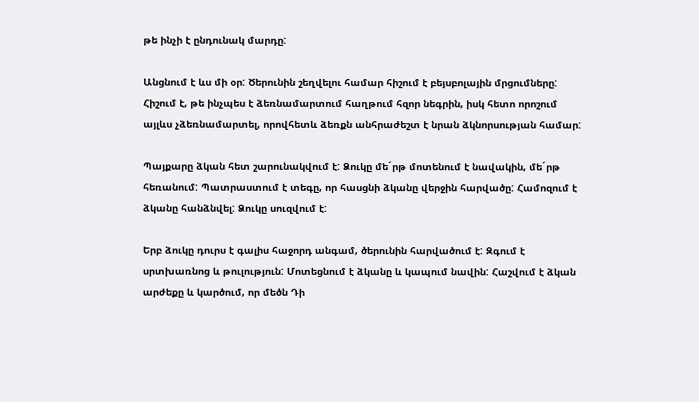թե ինչի է ընդունակ մարդը:

Անցնում է ևս մի օր: Ծերունին շեղվելու համար հիշում է բեյսբոլային մրցումները: Հիշում է, թե ինչպես է ձեռնամարտում հաղթում հզոր նեգրին, իսկ հետո որոշում այլևս չձեռնամարտել, որովհետև ձեռքն անհրաժեշտ է նրան ձկնորսության համար:

Պայքարը ձկան հետ շարունակվում է: Ձուկը մե´րթ մոտենում է նավակին, մե´րթ հեռանում: Պատրաստում է տեգը, որ հասցնի ձկանը վերջին հարվածը: Համոզում է ձկանը հանձնվել: Ձուկը սուզվում է:

Երբ ձուկը դուրս է գալիս հաջորդ անգամ, ծերունին հարվածում է: Զգում է սրտխառնոց և թուլություն: Մոտեցնում է ձկանը և կապում նավին: Հաշվում է ձկան արժեքը և կարծում, որ մեծն Դի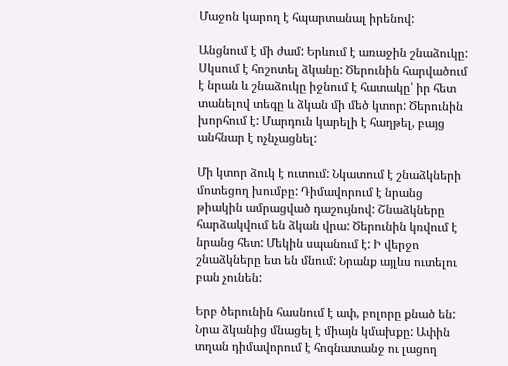Մաջոն կարող է հպարտանալ իրենով:

Անցնում է մի ժամ: Երևում է առաջին շնաձուկը: Սկսում է հոշոտել ձկանը: Ծերունին հարվածում է նրան և շնաձուկը իջնում է հատակը՝ իր հետ տանելով տեգը և ձկան մի մեծ կտոր: Ծերունին խորհում է: Մարդուն կարելի է հաղթել, բայց անհնար է ոչնչացնել:

Մի կտոր ձուկ է ուտում: Նկատում է շնաձկների մոտեցող խումբը: Դիմավորում է նրանց թիակին ամրացված դաշույնով: Շնաձկները հարձակվում են ձկան վրա: Ծերունին կռվում է նրանց հետ: Մեկին սպանում է: Ի վերջո շնաձկները ետ են մնում: Նրանք այլևս ուտելու բան չունեն:

Երբ ծերունին հասնում է ափ, բոլորը քնած են: Նրա ձկանից մնացել է միայն կմախքը: Ափին տղան դիմավորում է հոգնատանջ ու լացող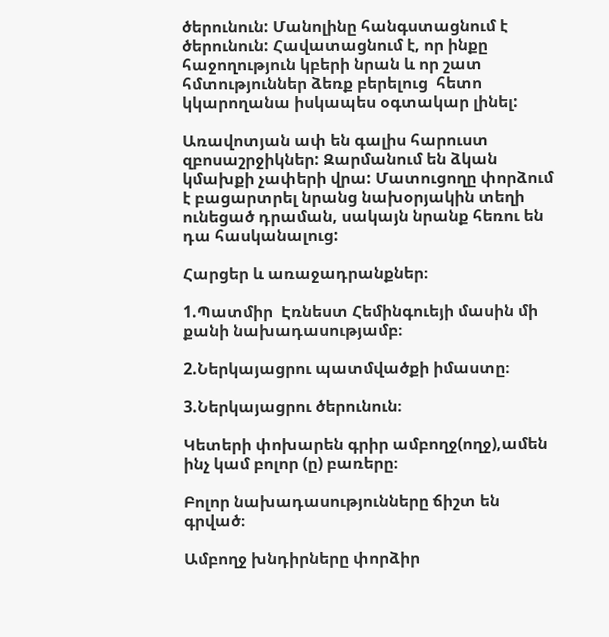ծերունուն: Մանոլինը հանգստացնում է ծերունուն: Հավատացնում է, որ ինքը հաջողություն կբերի նրան և որ շատ հմտություններ ձեռք բերելուց  հետո կկարողանա իսկապես օգտակար լինել:

Առավոտյան ափ են գալիս հարուստ զբոսաշրջիկներ: Զարմանում են ձկան կմախքի չափերի վրա: Մատուցողը փորձում է բացարտրել նրանց նախօրյակին տեղի ունեցած դրաման, սակայն նրանք հեռու են դա հասկանալուց:

Հարցեր և առաջադրանքներ։

1.Պատմիր  Էռնեստ Հեմինգուեյի մասին մի քանի նախադասությամբ։

2.Ներկայացրու պատմվածքի իմաստը։

3.Ներկայացրու ծերունուն։

Կետերի փոխարեն գրիր ամբողջ(ողջ),ամեն ինչ կամ բոլոր (ը) բառերը։

Բոլոր նախադասությունները ճիշտ են գրված։

Ամբողջ խնդիրները փորձիր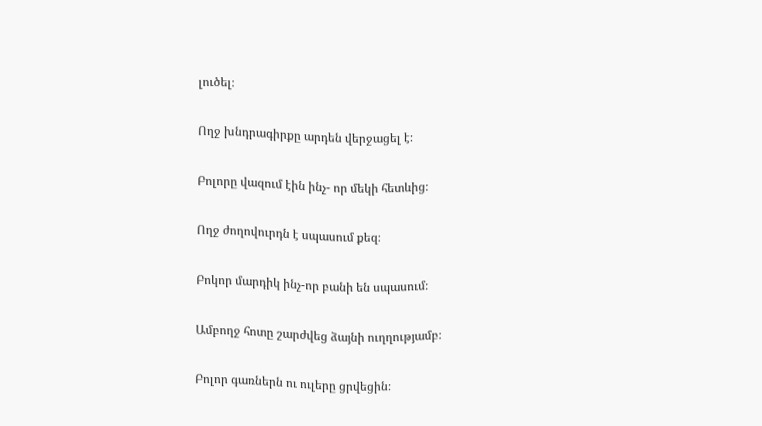լուծել։

Ողջ խնդրագիրքը արդեն վերջացել է։

Բոլորը վազում էին ինչ- որ մեկի հետևից։

Ողջ ժողովուրդն է սպասում քեզ։

Բոկոր մարդիկ ինչ-որ բանի են սպասում։

Ամբողջ հոտը շարժվեց ձայնի ուղղությամբ։

Բոլոր գառներն ու ուլերը ցրվեցին։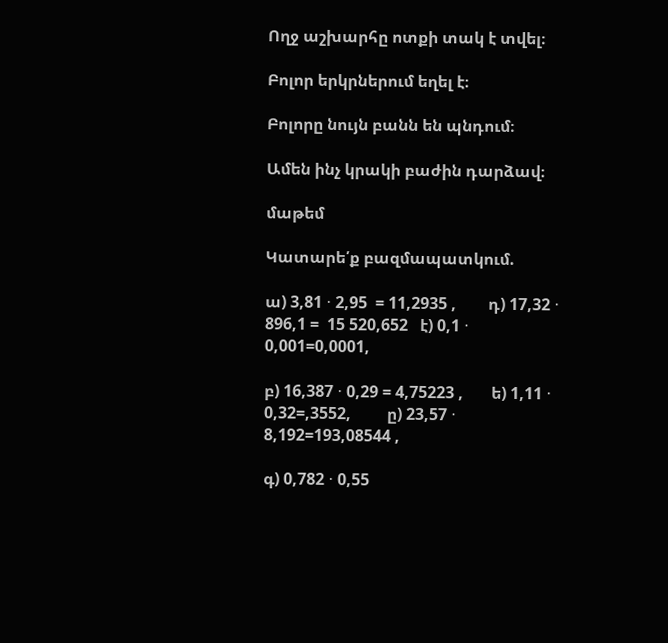Ողջ աշխարհը ոտքի տակ է տվել։

Բոլոր երկրներում եղել է։

Բոլորը նույն բանն են պնդում։

Ամեն ինչ կրակի բաժին դարձավ։

մաթեմ

Կատարե՛ք բազմապատկում.

ա) 3,81 ⋅ 2,95  = 11,2935 ,        դ) 17,32 ⋅ 896,1 =  15 520,652   է) 0,1 ⋅ 0,001=0,0001,

բ) 16,387 ⋅ 0,29 = 4,75223 ,       ե) 1,11 ⋅ 0,32=,3552,         ը) 23,57 ⋅ 8,192=193,08544 ,

գ) 0,782 ⋅ 0,55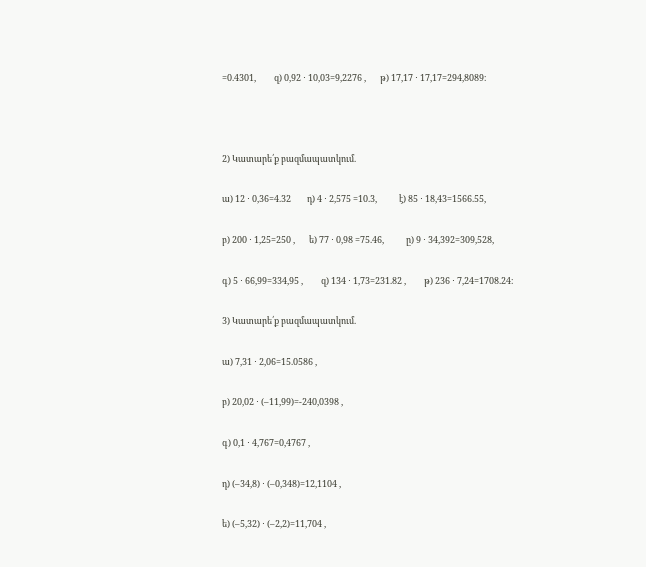=0.4301,         զ) 0,92 ⋅ 10,03=9,2276 ,       թ) 17,17 ⋅ 17,17=294,8089։



2) Կատարե՛ք բազմապատկում.

ա) 12 ⋅ 0,36=4.32        դ) 4 ⋅ 2,575 =10.3,           է) 85 ⋅ 18,43=1566.55,

բ) 200 ⋅ 1,25=250 ,       ե) 77 ⋅ 0,98 =75.46,           ը) 9 ⋅ 34,392=309,528,

գ) 5 ⋅ 66,99=334,95 ,         զ) 134 ⋅ 1,73=231.82 ,         թ) 236 ⋅ 7,24=1708.24։

3) Կատարե՛ք բազմապատկում.

ա) 7,31 ⋅ 2,06=15.0586 ,

բ) 20,02 ⋅ (–11,99)=-240,0398 ,

գ) 0,1 ⋅ 4,767=0,4767 ,

դ) (–34,8) ⋅ (–0,348)=12,1104 ,

ե) (–5,32) ⋅ (–2,2)=11,704 ,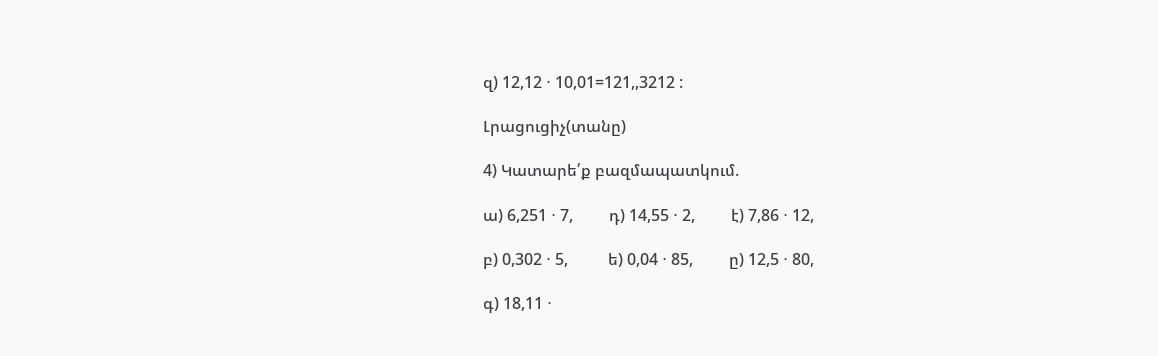զ) 12,12 ⋅ 10,01=121,,3212 :

Լրացուցիչ(տանը)

4) Կատարե՛ք բազմապատկում.

ա) 6,251 ⋅ 7,         դ) 14,55 ⋅ 2,         է) 7,86 ⋅ 12,

բ) 0,302 ⋅ 5,          ե) 0,04 ⋅ 85,         ը) 12,5 ⋅ 80,

գ) 18,11 ⋅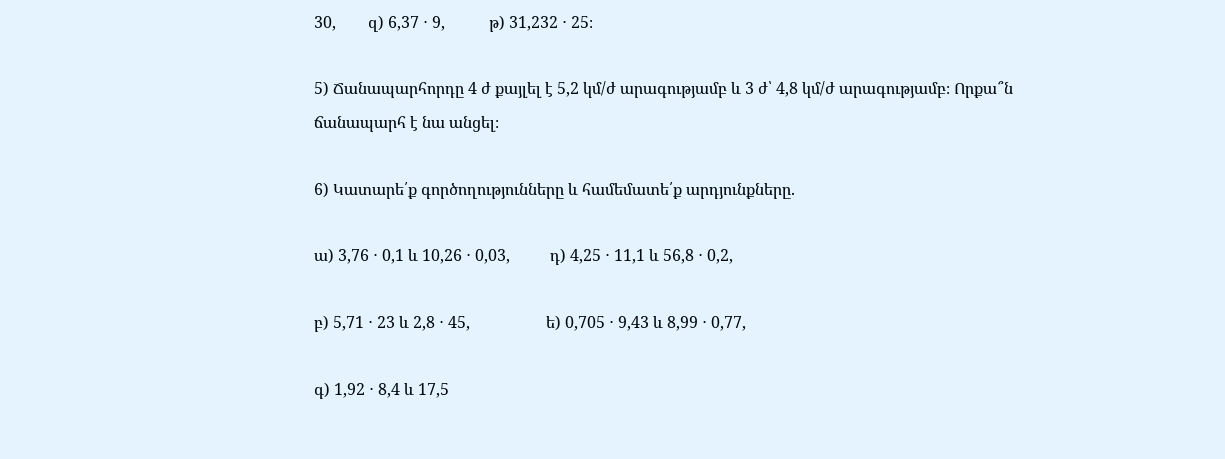30,        զ) 6,37 ⋅ 9,           թ) 31,232 ⋅ 25։

5) Ճանապարհորդը 4 ժ քայլել է 5,2 կմ/ժ արագությամբ և 3 ժ՝ 4,8 կմ/ժ արագությամբ։ Որքա՞ն ճանապարհ է նա անցել։

6) Կատարե՛ք գործողությունները և համեմատե՛ք արդյունքները.

ա) 3,76 ⋅ 0,1 և 10,26 ⋅ 0,03,          դ) 4,25 ⋅ 11,1 և 56,8 ⋅ 0,2,

բ) 5,71 ⋅ 23 և 2,8 ⋅ 45,                   ե) 0,705 ⋅ 9,43 և 8,99 ⋅ 0,77,

գ) 1,92 ⋅ 8,4 և 17,5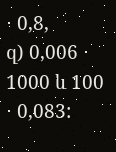⋅ 0,8,               զ) 0,006 ⋅ 1000 և 100 ⋅ 0,083: